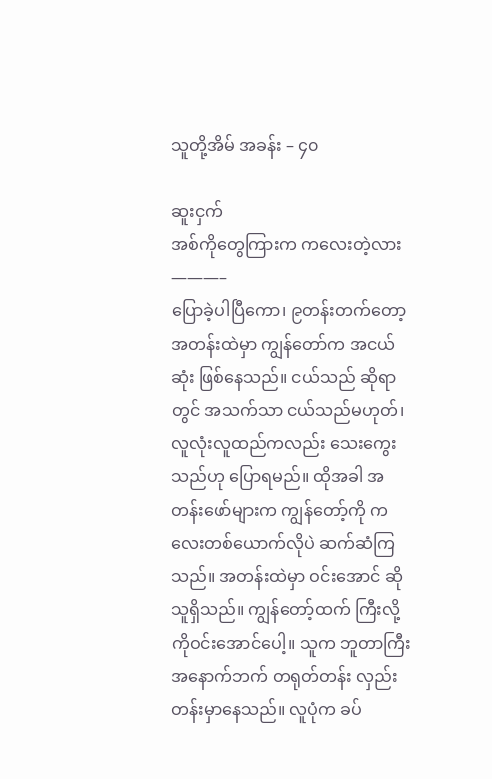သူတို့အိမ် အခန်း – ၄၀

ဆူးငှက်
အစ်ကိုတွေကြားက ကလေးတဲ့လား
———–
ပြောခဲ့ပါပြီကော၊ ၉တန်းတက်တော့ အတန်းထဲမှာ ကျွန်တော်က အငယ်ဆုံး ဖြစ်နေသည်။ ငယ်သည် ဆိုရာတွင် အသက်သာ ငယ်သည်မဟုတ်၊ လူလုံးလူထည်ကလည်း သေးကွေးသည်ဟု ပြောရမည်။ ထိုအခါ အတန်းဖော်များက ကျွန်တော့်ကို ကလေးတစ်ယောက်လိုပဲ ဆက်ဆံကြသည်။ အတန်းထဲမှာ ဝင်းအောင် ဆိုသူရှိသည်။ ကျွန်တော့်ထက် ကြီးလို့ ကိုဝင်းအောင်ပေါ့။ သူက ဘူတာကြီး အနောက်ဘက် တရုတ်တန်း လှည်းတန်းမှာနေသည်။ လူပုံက ခပ်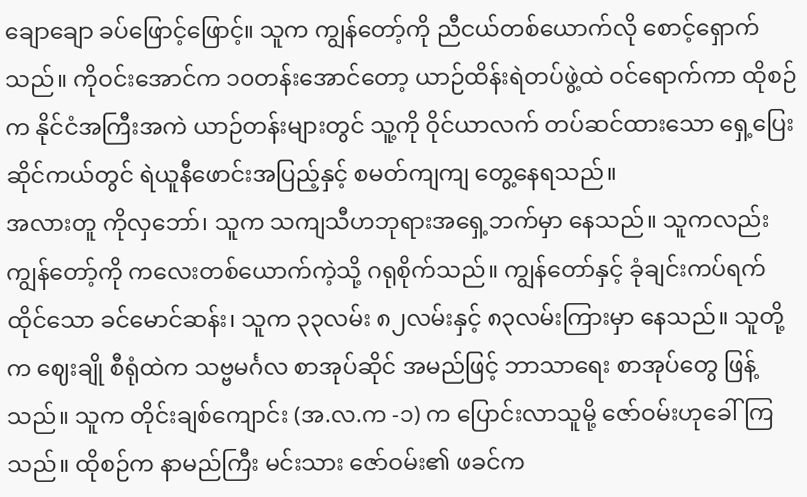ချောချော ခပ်ဖြောင့်ဖြောင့်။ သူက ကျွန်တော့်ကို ညီငယ်တစ်ယောက်လို စောင့်ရှောက်သည်။ ကိုဝင်းအောင်က ၁၀တန်းအောင်တော့ ယာဉ်ထိန်းရဲတပ်ဖွဲ့ထဲ ဝင်ရောက်ကာ ထိုစဉ်က နိုင်ငံအကြီးအကဲ ယာဉ်တန်းများတွင် သူ့ကို ဝိုင်ယာလက် တပ်ဆင်ထားသော ရှေ့ပြေးဆိုင်ကယ်တွင် ရဲယူနီဖောင်းအပြည့်နှင့် စမတ်ကျကျ တွေ့နေရသည်။
အလားတူ ကိုလှဘော်၊ သူက သကျသီဟဘုရားအရှေ့ဘက်မှာ နေသည်။ သူကလည်း ကျွန်တော့်ကို ကလေးတစ်ယောက်ကဲ့သို့ ဂရုစိုက်သည်။ ကျွန်တော်နှင့် ခုံချင်းကပ်ရက်ထိုင်သော ခင်မောင်ဆန်း၊ သူက ၃၃လမ်း ၈၂လမ်းနှင့် ၈၃လမ်းကြားမှာ နေသည်။ သူတို့က ဈေးချို စီရုံထဲက သဗ္ဗမင်္ဂလ စာအုပ်ဆိုင် အမည်ဖြင့် ဘာသာရေး စာအုပ်တွေ ဖြန့်သည်။ သူက တိုင်းချစ်ကျောင်း (အ.လ.က -၁) က ပြောင်းလာသူမို့ ဇော်ဝမ်းဟုခေါ်ကြသည်။ ထိုစဉ်က နာမည်ကြီး မင်းသား ဇော်ဝမ်း၏ ဖခင်က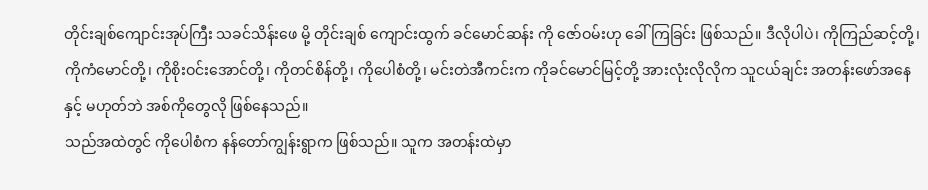တိုင်းချစ်ကျောင်းအုပ်ကြီး သခင်သိန်းဖေ မို့ တိုင်းချစ် ကျောင်းထွက် ခင်မောင်ဆန်း ကို ဇော်ဝမ်းဟု ခေါ်ကြခြင်း ဖြစ်သည်။ ဒီလိုပါပဲ၊ ကိုကြည်ဆင့်တို့၊ ကိုကံမောင်တို့၊ ကိုစိုးဝင်းအောင်တို့၊ ကိုတင်စိန်တို့၊ ကိုပေါစံတို့၊ မင်းတဲအီကင်းက ကိုခင်မောင်မြင့်တို့ အားလုံးလိုလိုက သူငယ်ချင်း အတန်းဖော်အနေနှင့် မဟုတ်ဘဲ အစ်ကိုတွေလို ဖြစ်နေသည်။
သည်အထဲတွင် ကိုပေါစံက နန်တော်ကျွန်းရွာက ဖြစ်သည်။ သူက အတန်းထဲမှာ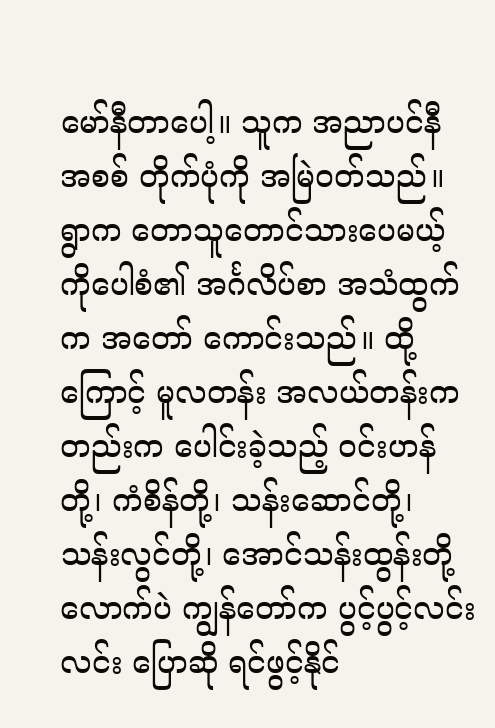မော်နီတာပေါ့။ သူက အညာပင်နီ အစစ် တိုက်ပုံကို အမြဲဝတ်သည်။ ရွာက တောသူတောင်သားပေမယ့် ကိုပေါစံ၏ အင်္ဂလိပ်စာ အသံထွက်က အတော် ကောင်းသည်။ ထို့ကြောင့် မူလတန်း အလယ်တန်းကတည်းက ပေါင်းခဲ့သည့် ဝင်းဟန်တို့၊ ကံစိန်တို့၊ သန်းဆောင်တို့၊ သန်းလွင်တို့၊ အောင်သန်းထွန်းတို့လောက်ပဲ ကျွန်တော်က ပွင့်ပွင့်လင်းလင်း ပြောဆို ရင်ဖွင့်နိုင်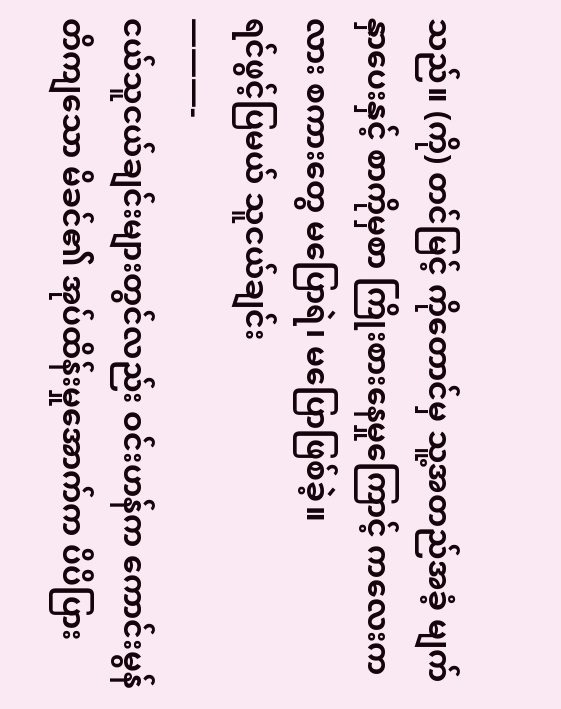သည်။ (ကို) တင်မြင့် ကိုတောင်မှ သူ့အတည်အခံ့ မျက်နှာပေးနှင့် စာကိုမှစာ ကြိုးစားနေမှုကြောင့် ကလေးကလား စကားတွေ မပြောရဲ၊ မပြောဖြစ်ခဲ့။
ရင်ဖွင့်ပြမယ် သူငယ်ချင်း
———-
ငယ်သူငယ်ချင်းများတွင်လည်း ဝင်းဟန်က ကောင်းမွန်တိကျသော မိခင်၏ အုပ်ထိန်းမှုအောက်က ပိပိပြား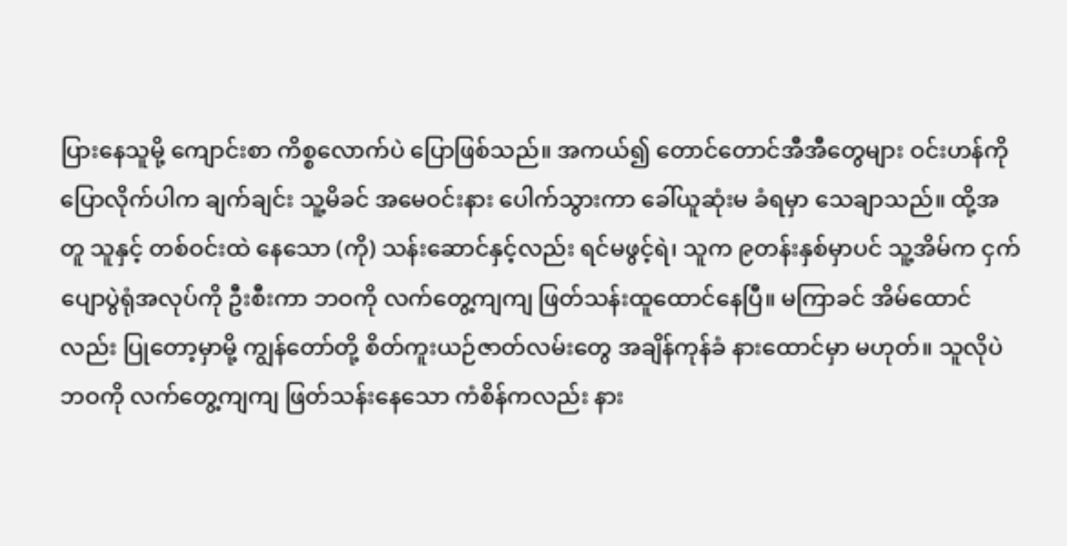ပြားနေသူမို့ ကျောင်းစာ ကိစ္စလောက်ပဲ ပြောဖြစ်သည်။ အကယ်၍ တောင်တောင်အီအီတွေများ ဝင်းဟန်ကို ပြောလိုက်ပါက ချက်ချင်း သူ့မိခင် အမေဝင်းနား ပေါက်သွားကာ ခေါ်ယူဆုံးမ ခံရမှာ သေချာသည်။ ထို့အတူ သူနှင့် တစ်ဝင်းထဲ နေသော (ကို) သန်းဆောင်နှင့်လည်း ရင်မဖွင့်ရဲ၊ သူက ၉တန်းနှစ်မှာပင် သူ့အိမ်က ငှက်ပျောပွဲရုံအလုပ်ကို ဦးစီးကာ ဘဝကို လက်တွေ့ကျကျ ဖြတ်သန်းထူထောင်နေပြီ။ မကြာခင် အိမ်ထောင်လည်း ပြုတော့မှာမို့ ကျွန်တော်တို့ စိတ်ကူးယဉ်ဇာတ်လမ်းတွေ အချိန်ကုန်ခံ နားထောင်မှာ မဟုတ်။ သူလိုပဲ ဘဝကို လက်တွေ့ကျကျ ဖြတ်သန်းနေသော ကံစိန်ကလည်း နား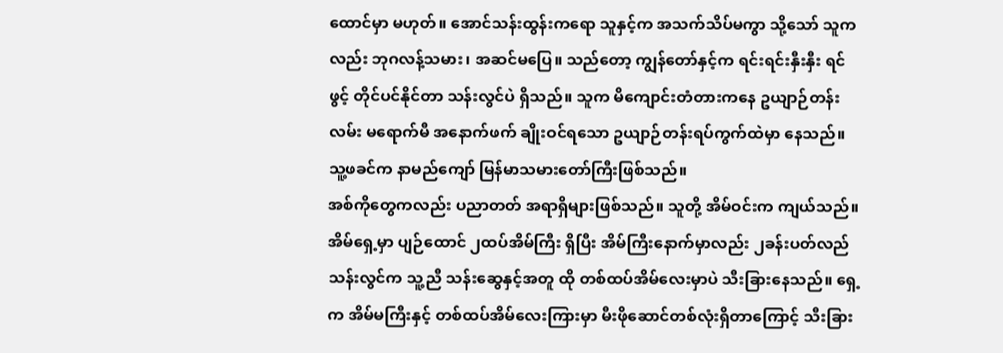ထောင်မှာ မဟုတ်။ အောင်သန်းထွန်းကရော သူနှင့်က အသက်သိပ်မကွာ သို့သော် သူကလည်း ဘုဂလန့်သမား၊ အဆင်မပြေ။ သည်တော့ ကျွန်တော်နှင့်က ရင်းရင်းနှီးနှီး ရင်ဖွင့် တိုင်ပင်နိုင်တာ သန်းလွင်ပဲ ရှိသည်။ သူက မိကျောင်းတံတားကနေ ဥယျာဉ်တန်း လမ်း မရောက်မီ အနောက်ဖက် ချိုးဝင်ရသော ဥယျာဉ်တန်းရပ်ကွက်ထဲမှာ နေသည်။ သူ့ဖခင်က နာမည်ကျော် မြန်မာသမားတော်ကြီးဖြစ်သည်။
အစ်ကိုတွေကလည်း ပညာတတ် အရာရှိများဖြစ်သည်။ သူတို့ အိမ်ဝင်းက ကျယ်သည်။ အိမ်ရှေ့မှာ ပျဉ်ထောင် ၂ထပ်အိမ်ကြီး ရှိပြီး အိမ်ကြီးနောက်မှာလည်း ၂ခန်းပတ်လည် သန်းလွင်က သူ့ညီ သန်းဆွေနှင့်အတူ ထို တစ်ထပ်အိမ်လေးမှာပဲ သီးခြားနေသည်။ ရှေ့က အိမ်မကြီးနှင့် တစ်ထပ်အိမ်လေးကြားမှာ မီးဖိုဆောင်တစ်လုံးရှိတာကြောင့် သီးခြား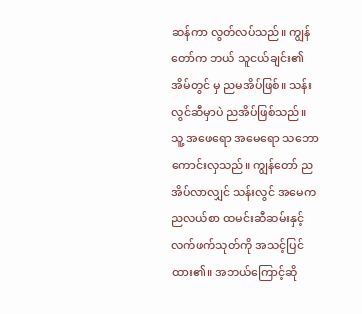ဆန်ကာ လွတ်လပ်သည်။ ကျွန်တော်က ဘယ် သူငယ်ချင်း၏အိမ်တွင် မှ ညမအိပ်ဖြစ်။ သန်းလွင်ဆီမှာပဲ ညအိပ်ဖြစ်သည်။ သူ့ အဖေရော အမေရော သဘောကောင်းလှသည်။ ကျွန်တော် ညအိပ်လာလျှင် သန်းလွင် အမေက ညလယ်စာ ထမင်းဆီဆမ်းနှင့် လက်ဖက်သုတ်ကို အသင့်ပြင်ထား၏။ အဘယ်ကြောင့်ဆို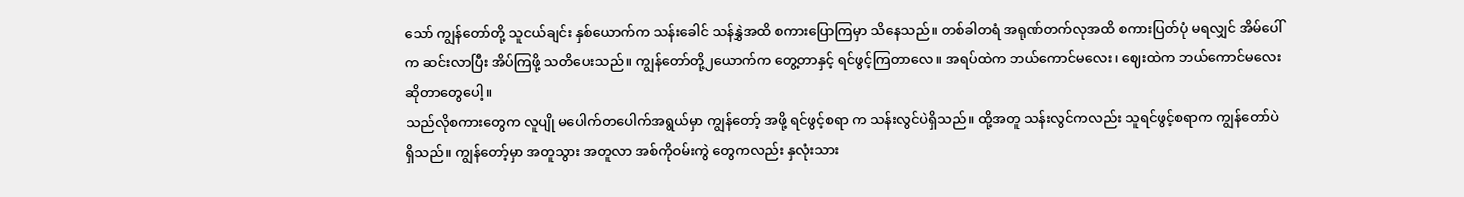သော် ကျွန်တော်တို့ သူငယ်ချင်း နှစ်ယောက်က သန်းခေါင် သန်နွှဲအထိ စကားပြောကြမှာ သိနေသည်။ တစ်ခါတရံ အရုဏ်တက်လုအထိ စကားပြတ်ပုံ မရလျှင် အိမ်ပေါ်က ဆင်းလာပြီး အိပ်ကြဖို့ သတိပေးသည်။ ကျွန်တော်တို့၂ယောက်က တွေ့တာနှင့် ရင်ဖွင့်ကြတာလေ။ အရပ်ထဲက ဘယ်ကောင်မလေး၊ ဈေးထဲက ဘယ်ကောင်မလေး ဆိုတာတွေပေါ့။
သည်လိုစကားတွေက လူပျို မပေါက်တပေါက်အရွယ်မှာ ကျွန်တော့် အဖို့ ရင်ဖွင့်စရာ က သန်းလွင်ပဲရှိသည်။ ထို့အတူ သန်းလွင်ကလည်း သူရင်ဖွင့်စရာက ကျွန်တော်ပဲရှိသည်။ ကျွန်တော့်မှာ အတူသွား အတူလာ အစ်ကိုဝမ်းကွဲ တွေကလည်း နှလုံးသား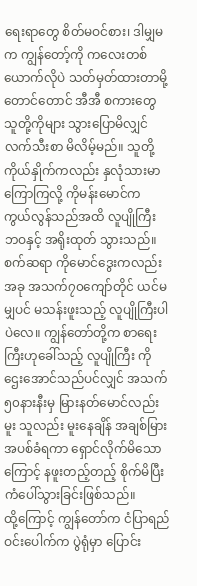ရေးရာတွေ စိတ်မဝင်စား၊ ဒါမျှမက ကျွန်တော့်ကို ကလေးတစ်ယောက်လိုပဲ သတ်မှတ်ထားတာမို့ တောင်တောင် အီအီ စကားတွေ သူတို့ကိုများ သွားပြောမိလျှင် လက်သီးစာ မိလိမ့်မည်။ သူတို့ကိုယ်နှိုက်ကလည်း နှလုံသားမာကြောကြလို့ ကိုမန်းမောင်က ကွယ်လွန်သည်အထိ လူပျိုကြီး ဘဝနှင့် အရိုးထုတ် သွားသည်။ စက်ဆရာ ကိုမောင်ဒွေးကလည်း အခု အသက်၇၀ကျော်တိုင် ယင်မ မျှပင် မသန်းဖူးသည့် လူပျိုကြီးပါပဲလေ။ ကျွန်တော်တို့က စာရေးကြီးဟုခေါ်သည့် လူပျိုကြီး ကိုဌေးအောင်သည်ပင်လျှင် အသက်၅၀နားနီးမှ မြားနတ်မောင်လည်းမူး သူလည်း မူးနေချိန် အချစ်မြားအပစ်ခံရကာ ရှောင်လိုက်မိသောကြောင့် နဖူးတည့်တည့် စိုက်မိပြီး ကံပေါ်သွားခြင်းဖြစ်သည်။
ထို့ကြောင့် ကျွန်တော်က ငံပြာရည်ဝင်းပေါက်က ပွဲရုံမှာ ပြောင်း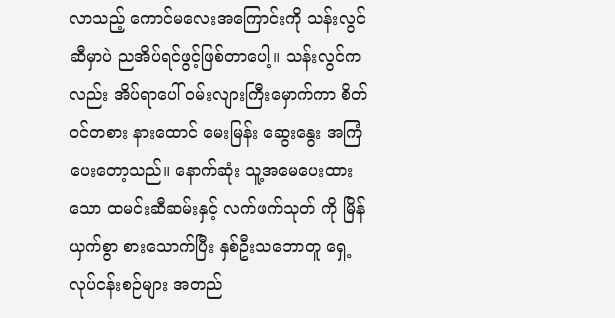လာသည့် ကောင်မလေးအကြောင်းကို သန်းလွင်ဆီမှာပဲ ညအိပ်ရင်ဖွင့်ဖြစ်တာပေါ့။ သန်းလွင်ကလည်း အိပ်ရာပေါ် ဝမ်းလျားကြီးမှောက်ကာ စိတ်ဝင်တစား နားထောင် မေးမြန်း ဆွေးနွေး အကြံပေးတော့သည်။ နောက်ဆုံး သူ့အမေပေးထားသော ထမင်းဆီဆမ်းနှင့် လက်ဖက်သုတ် ကို မြိန်ယှက်စွာ စားသောက်ပြီး နှစ်ဦးသဘောတူ ရှေ့လုပ်ငန်းစဉ်များ အတည်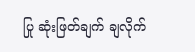ပြု ဆုံးဖြတ်ချက် ချလိုက်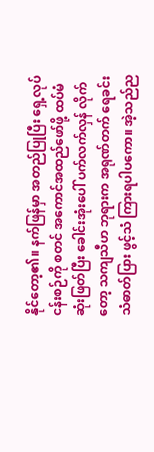နိုင်တော့၏။ နက်ဖြန်မှာ အတည်ပြုပြီး ရှေ့လုပ်ငန်းစဉ်ကို စတင် အကောင်အထည်ဖော်ဖို့ ထပ်မံ ဆုံးဖြတ်ပြီး ခေါင်းအုံးပေါ် ပက်လက်လှန် လိုက်တော့ သကျသီဟ ဘုရားက အရုဏ်တက် ရေခင်းသံဓာတ်ပြား ဖွင့်သံ ကြားရပါပကော။ အဲ့သည်ည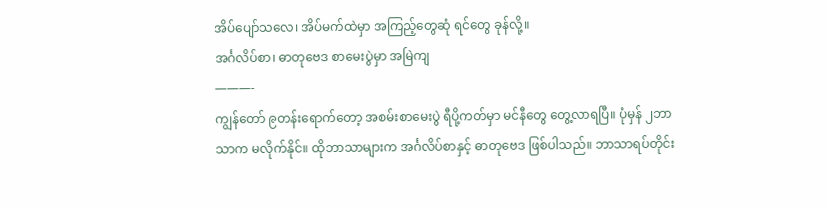အိပ်ပျော်သလေ၊ အိပ်မက်ထဲမှာ အကြည့်တွေဆုံ ရင်တွေ ခုန်လို့။
အင်္ဂလိပ်စာ၊ ဓာတုဗေဒ စာမေးပွဲမှာ အမြဲကျ
———-
ကျွန်တော် ၉တန်းရောက်တော့ အစမ်းစာမေးပွဲ ရီပို့ကတ်မှာ မင်နီတွေ တွေ့လာရပြီ။ ပုံမှန် ၂ဘာသာက မလိုက်နိုင်။ ထိုဘာသာများက အင်္ဂလိပ်စာနှင့် ဓာတုဗေဒ ဖြစ်ပါသည်။ ဘာသာရပ်တိုင်း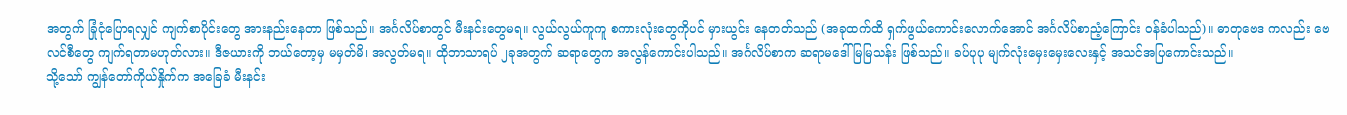အတွက် ခြုံငုံပြောရလျှင် ကျက်စာပိုင်းတွေ အားနည်းနေတာ ဖြစ်သည်။ အင်္ဂလိပ်စာတွင် မီးနင်းတွေမရ။ လွယ်လွယ်ကူကူ စကားလုံးတွေကိုပင် မှားယွင်း နေတတ်သည် (အခုထက်ထိ ရှက်ဖွယ်ကောင်းလောက်အောင် အင်္ဂလိပ်စာညံ့ကြောင်း ဝန်ခံပါသည်)။ ဓာတုဗေဒ ကလည်း ဗေလင်စီတွေ ကျက်ရတာမဟုတ်လား။ ဒီဇယားကို ဘယ်တော့မှ မမှတ်မိ၊ အလွတ်မရ။ ထိုဘာသာရပ် ၂ခုအတွက် ဆရာတွေက အလွန်ကောင်းပါသည်။ အင်္ဂလိပ်စာက ဆရာမဒေါ်မြမြသန်း ဖြစ်သည်။ ခပ်ပုပု မျက်လုံးမှေးမှေးလေးနှင့် အသင်အပြကောင်းသည်။
သို့သော် ကျွန်တော်ကိုယ်နှိုက်က အခြေခံ မီးနင်း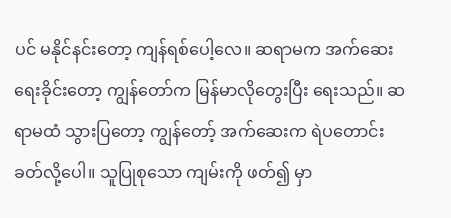ပင် မနိုင်နင်းတော့ ကျန်ရစ်ပေါ့လေ။ ဆရာမက အက်ဆေးရေးခိုင်းတော့ ကျွန်တော်က မြန်မာလိုတွေးပြီး ရေးသည်။ ဆရာမထံ သွားပြတော့ ကျွန်တော့် အက်ဆေးက ရဲပတောင်း ခတ်လို့ပေါ။ သူပြုစုသော ကျမ်းကို ဖတ်၍ မှာ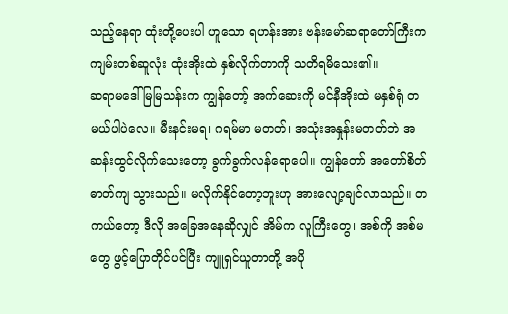သည့်နေရာ ထုံးတို့ပေးပါ ဟူသော ရဟန်းအား ဗန်းမော်ဆရာတော်ကြီးက ကျမ်းတစ်ဆူလုံး ထုံးအိုးထဲ နှစ်လိုက်တာကို သတိရမိသေး၏။
ဆရာမဒေါ်မြမြသန်းက ကျွန်တော့် အက်ဆေးကို မင်နီအိုးထဲ မနှစ်ရုံ တမယ်ပါပဲလေ။ မီးနင်းမရ၊ ဂရမ်မာ မတတ်၊ အသုံးအနှုန်းမတတ်ဘဲ အဆန်းထွင်လိုက်သေးတော့ ခွက်ခွက်လန်ရောပေါ။ ကျွန်တော် အတော်စိတ်ဓာတ်ကျ သွားသည်။ မလိုက်နိုင်တော့ဘူးဟု အားလျော့ချင်လာသည်။ တကယ်တော့ ဒီလို အခြေအနေဆိုလျှင် အိမ်က လူကြီးတွေ၊ အစ်ကို အစ်မတွေ ဖွင့်ပြောတိုင်ပင်ပြီး ကျူရှင်ယူတာတို့ အပို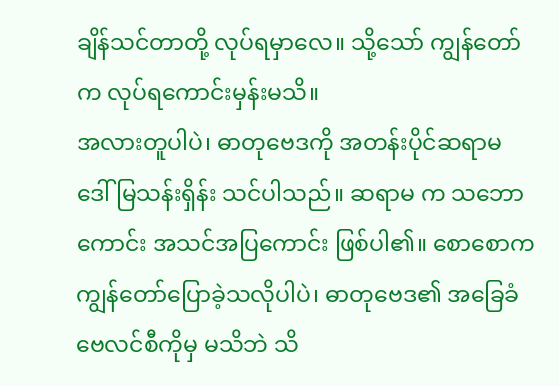ချိန်သင်တာတို့ လုပ်ရမှာလေ။ သို့သော် ကျွန်တော်က လုပ်ရကောင်းမှန်းမသိ။
အလားတူပါပဲ၊ ဓာတုဗေဒကို အတန်းပိုင်ဆရာမ ဒေါ်မြသန်းရှိန်း သင်ပါသည်။ ဆရာမ က သဘောကောင်း အသင်အပြကောင်း ဖြစ်ပါ၏။ စောစောက ကျွန်တော်ပြောခဲ့သလိုပါပဲ၊ ဓာတုဗေဒ၏ အခြေခံ ဗေလင်စီကိုမှ မသိဘဲ သိ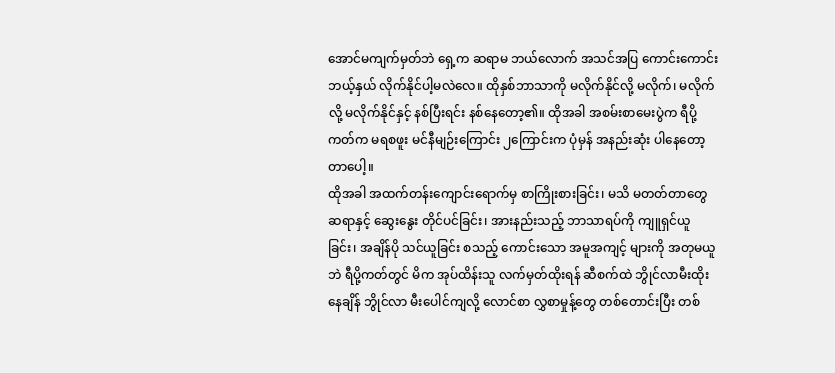အောင်မကျက်မှတ်ဘဲ ရှေ့က ဆရာမ ဘယ်လောက် အသင်အပြ ကောင်းကောင်း ဘယ့်နှယ် လိုက်နိုင်ပါ့မလဲလေ။ ထိုနှစ်ဘာသာကို မလိုက်နိုင်လို့ မလိုက်၊ မလိုက်လို့ မလိုက်နိုင်နှင့် နစ်ပြီးရင်း နစ်နေတော့၏။ ထိုအခါ အစမ်းစာမေးပွဲက ရီပို့ကတ်က မရစဖူး မင်နီမျဉ်းကြောင်း ၂ကြောင်းက ပုံမှန် အနည်းဆုံး ပါနေတော့တာပေါ့။
ထိုအခါ အထက်တန်းကျောင်းရောက်မှ စာကြိုးစားခြင်း၊ မသိ မတတ်တာတွေ ဆရာနှင့် ဆွေးနွေး တိုင်ပင်ခြင်း၊ အားနည်းသည့် ဘာသာရပ်ကို ကျူရှင်ယူခြင်း၊ အချိန်ပို သင်ယူခြင်း စသည့် ကောင်းသော အမူအကျင့် များကို အတုမယူဘဲ ရီပို့ကတ်တွင် မိက အုပ်ထိန်းသူ လက်မှတ်ထိုးရန် ဆီစက်ထဲ ဘွိုင်လာမီးထိုးနေချိန် ဘွိုင်လာ မီးပေါင်ကျလို့ လောင်စာ လွှစာမှုန့်တွေ တစ်တောင်းပြီး တစ်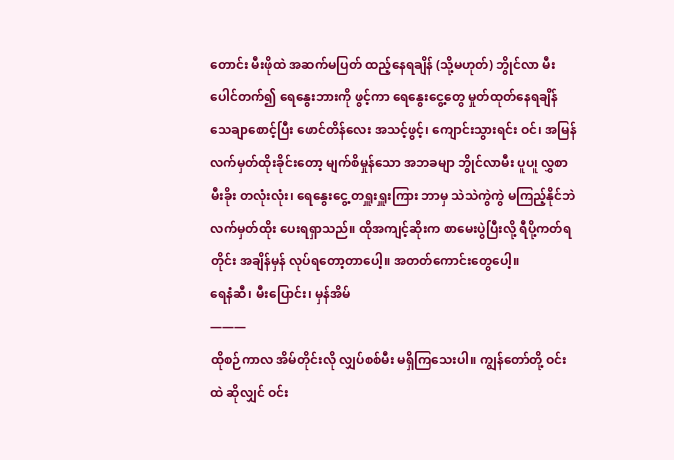တောင်း မီးဖိုထဲ အဆက်မပြတ် ထည့်နေရချိန် (သို့မဟုတ်) ဘွိုင်လာ မီးပေါင်တက်၍ ရေနွေးဘားကို ဖွင့်ကာ ရေနွေးငွေ့တွေ မှုတ်ထုတ်နေရချိန် သေချာစောင့်ပြီး ဖောင်တိန်လေး အသင့်ဖွင့်၊ ကျောင်းသွားရင်း ဝင်၊ အမြန်လက်မှတ်ထိုးခိုင်းတော့ မျက်စိမှုန်သော အဘခမျာ ဘွိုင်လာမီး ပူပ၊ူ လွှစာမီးခိုး တလုံးလုံး၊ ရေနွေးငွေ့ တရှူးရှူးကြား ဘာမှ သဲသဲကွဲကွဲ မကြည့်နိုင်ဘဲ လက်မှတ်ထိုး ပေးရရှာသည်။ ထိုအကျင့်ဆိုးက စာမေးပွဲပြီးလို့ ရီပို့ကတ်ရတိုင်း အချိန်မှန် လုပ်ရတော့တာပေါ့။ အတတ်ကောင်းတွေပေါ့။
ရေနံဆီ၊ မီးပြောင်း၊ မှန်အိမ်
———
ထိုစဉ်ကာလ အိမ်တိုင်းလို လျှပ်စစ်မီး မရှိကြသေးပါ။ ကျွန်တော်တို့ ဝင်းထဲ ဆိုလျှင် ဝင်း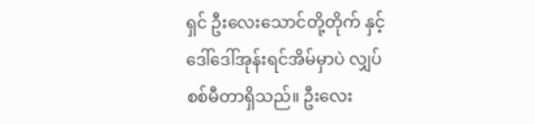ရှင် ဦးလေးသောင်တို့တိုက် နှင့် ဒေါ်ဒေါ်အုန်းရင်အိမ်မှာပဲ လျှပ်စစ်မီတာရှိသည်။ ဦးလေး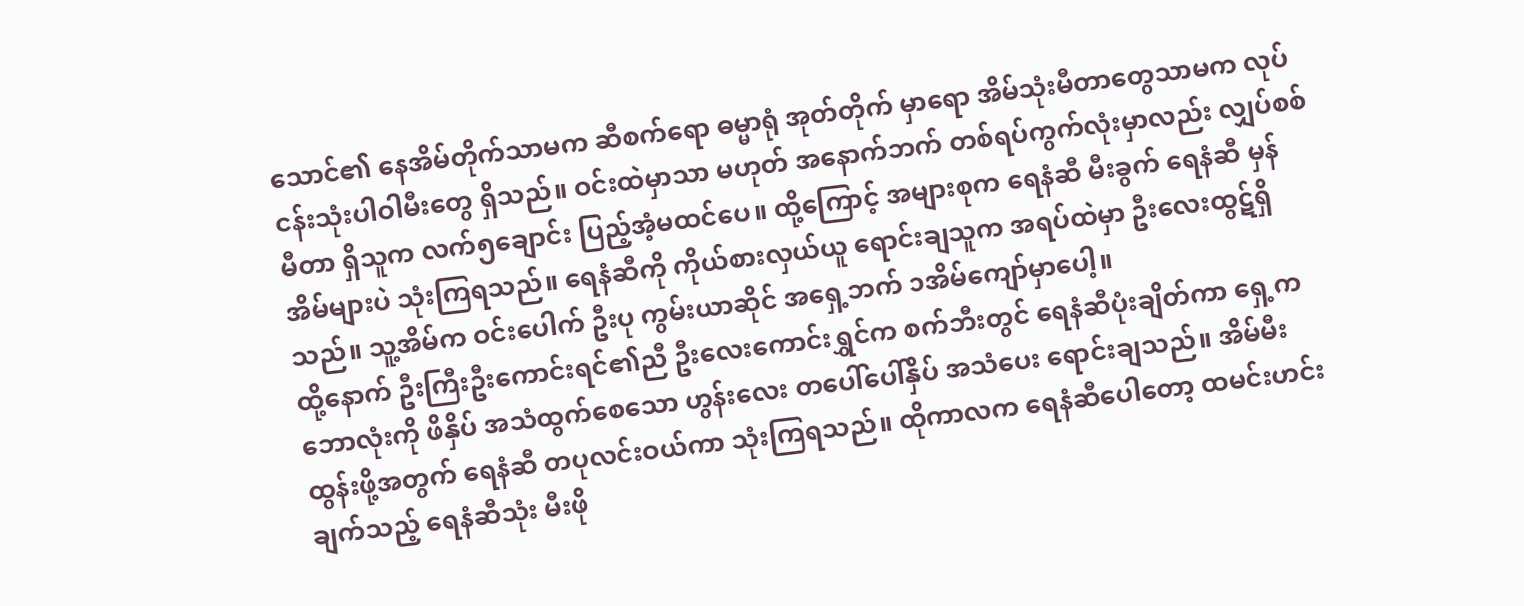သောင်၏ နေအိမ်တိုက်သာမက ဆီစက်ရော ဓမ္မာရုံ အုတ်တိုက် မှာရော အိမ်သုံးမီတာတွေသာမက လုပ်ငန်းသုံးပါဝါမီးတွေ ရှိသည်။ ဝင်းထဲမှာသာ မဟုတ် အနောက်ဘက် တစ်ရပ်ကွက်လုံးမှာလည်း လျှပ်စစ်မီတာ ရှိသူက လက်၅ချောင်း ပြည့်အံ့မထင်ပေ။ ထို့ကြောင့် အများစုက ရေနံဆီ မီးခွက် ရေနံဆီ မှန်အိမ်များပဲ သုံးကြရသည်။ ရေနံဆီကို ကိုယ်စားလှယ်ယူ ရောင်းချသူက အရပ်ထဲမှာ ဦးလေးထွဋ်ရှိသည်။ သူ့အိမ်က ဝင်းပေါက် ဦးပု ကွမ်းယာဆိုင် အရှေ့ဘက် ၁အိမ်ကျော်မှာပေါ့။
ထို့နောက် ဦးကြီးဦးကောင်းရင်၏ညီ ဦးလေးကောင်းရွှင်က စက်ဘီးတွင် ရေနံဆီပုံးချိတ်ကာ ရှေ့က ဘောလုံးကို ဖိနှိပ် အသံထွက်စေသော ဟွန်းလေး တပေါ်ပေါ်နှိပ် အသံပေး ရောင်းချသည်။ အိမ်မီးထွန်းဖို့အတွက် ရေနံဆီ တပုလင်းဝယ်ကာ သုံးကြရသည်။ ထိုကာလက ရေနံဆီပေါတော့ ထမင်းဟင်းချက်သည့် ရေနံဆီသုံး မီးဖို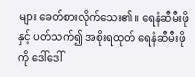များ ခေတ်စားလိုက်သေး၏။ ရေနံဆီမီးဖိုနှင့် ပတ်သက်၍ အစိုးရထုတ် ရေနံဆီမီးဖိုကို ဒေါ်ဒေါ်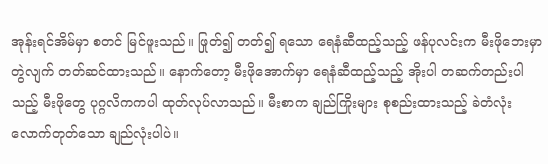အုန်းရင်အိမ်မှာ စတင် မြင်ဖူးသည်။ ဖြုတ်၍ တတ်၍ ရသော ရေနံဆီထည့်သည့် ဖန်ပုလင်းက မီးဖိုဘေးမှာ တွဲလျက် တတ်ဆင်ထားသည်။ နောက်တော့ မီးဖိုအောက်မှာ ရေနံဆီထည့်သည့် အိုးပါ တဆက်တည်းပါသည့် မီးဖိုတွေ ပုဂ္ဂလိကကပါ ထုတ်လုပ်လာသည်။ မီးစာက ချည်ကြိုးများ စုစည်းထားသည့် ခဲတံလုံးလောက်တုတ်သော ချည်လုံးပါပဲ။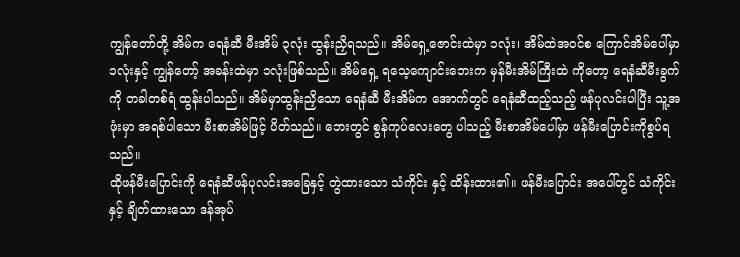ကျွန်တော်တို့ အိမ်က ရေနံဆီ မီးအိမ် ၃လုံး ထွန်းညှိရသည်။ အိမ်ရှေ့ဇောင်းထဲမှာ ၁လုံး၊ အိမ်ထဲအဝင်စ ကြောင်အိမ်ပေါ်မှာ ၁လုံးနှင့် ကျွန်တော့် အခန်းထဲမှာ ၁လုံးဖြစ်သည်။ အိမ်ရှေ့ ရသေ့ကျောင်းဘေးက မှန်မီးအိမ်ကြီးထဲ ကိုတော့ ရေနံဆီမီးခွက်ကို တခါတစ်ရံ ထွန်းပါသည်။ အိမ်မှာထွန်းညှိသော ရေနံဆီ မီးအိမ်က အောက်တွင် ရေနံဆီထည့်သည့် ဖန်ပုလင်းပါပြီး သူ့အဖုံးမှာ အရစ်ပါသော မီးစာအိမ်ဖြင့် ပိတ်သည်။ ဘေးတွင် စွန်ကုပ်လေးတွေ ပါသည့် မီးစာအိမ်ပေါ်မှာ ဖန်မီးပြောင်းကိုစွပ်ရသည်။
ထိုဖန်မီးပြောင်းကို ရေနံဆီဖန်ပုလင်းအခြေနှင့် တွဲထားသော သံကိုင်း နှင့် ထိန်းထား၏။ ဖန်မီးပြောင်း အပေါ်တွင် သံကိုင်းနှင့် ချိတ်ထားသော ဒန်အုပ်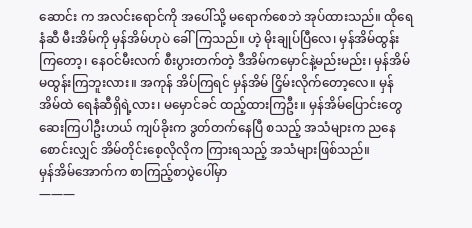ဆောင်း က အလင်းရောင်ကို အပေါ်သို့ မရောက်စေဘဲ အုပ်ထားသည်။ ထိုရေနံဆီ မီးအိမ်ကို မှန်အိမ်ဟုပဲ ခေါ်ကြသည်။ ဟဲ့ မိုးချုပ်ပြီလေ၊ မှန်အိမ်ထွန်းကြတော့၊ နေဝင်မီးလက် စီးပွားတက်တဲ့ ဒီအိမ်ကမှောင်နဲ့မည်းမည်း၊ မှန်အိမ်မထွန်းကြဘူးလား။ အကုန် အိပ်ကြရင် မှန်အိမ် ငြှိမ်းလိုက်တော့လေ။ မှန်အိမ်ထဲ ရေနံဆီရှိရဲ့လား၊ မမှောင်ခင် ထည့်ထားကြဦး။ မှန်အိမ်ပြောင်းတွေ ဆေးကြပါဦးဟယ် ကျပ်ခိုးက ဒွတ်တက်နေပြီ စသည့် အသံများက ညနေစောင်းလျှင် အိမ်တိုင်းစေ့လိုလိုက ကြားရသည့် အသံများဖြစ်သည်။
မှန်အိမ်အောက်က စာကြည့်စာပွဲပေါ်မှာ
———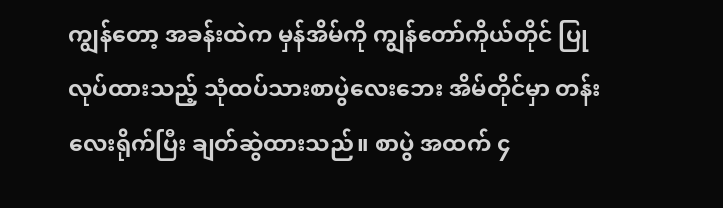ကျွန်တော့ အခန်းထဲက မှန်အိမ်ကို ကျွန်တော်ကိုယ်တိုင် ပြုလုပ်ထားသည့် သုံထပ်သားစာပွဲလေးဘေး အိမ်တိုင်မှာ တန်းလေးရိုက်ပြီး ချတ်ဆွဲထားသည်။ စာပွဲ အထက် ၄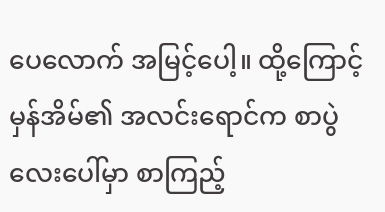ပေလောက် အမြင့်ပေါ့။ ထို့ကြောင့် မှန်အိမ်၏ အလင်းရောင်က စာပွဲလေးပေါ်မှာ စာကြည့်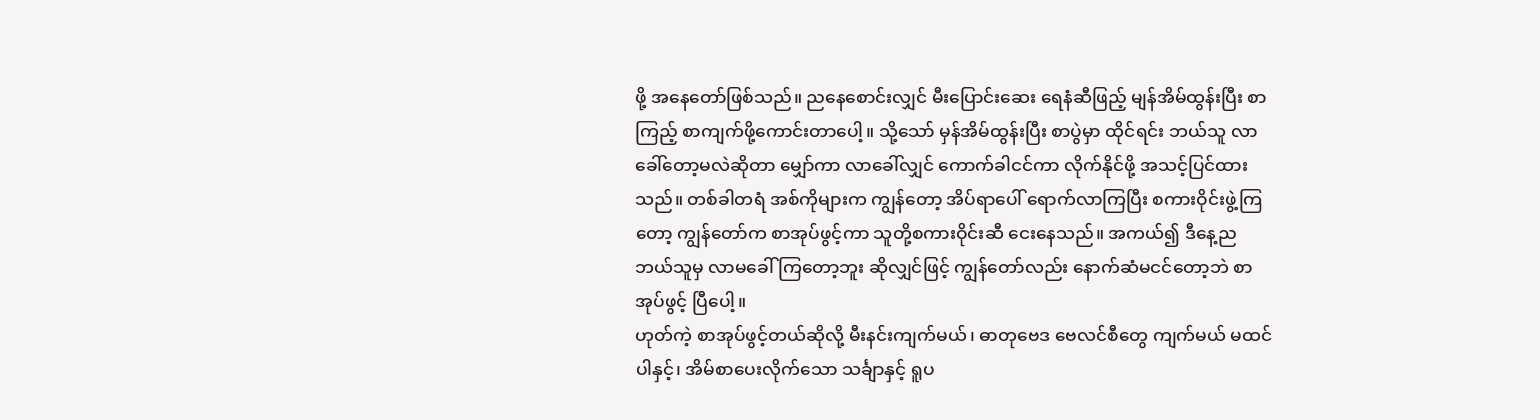ဖို့ အနေတော်ဖြစ်သည်။ ညနေစောင်းလျှင် မီးပြောင်းဆေး ရေနံဆီဖြည့် မျန်အိမ်ထွန်းပြီး စာကြည့် စာကျက်ဖို့ကောင်းတာပေါ့။ သို့သော် မှန်အိမ်ထွန်းပြီး စာပွဲမှာ ထိုင်ရင်း ဘယ်သူ လာခေါ်တော့မလဲဆိုတာ မျှော်ကာ လာခေါ်လျှင် ကောက်ခါငင်ကာ လိုက်နိုင်ဖို့ အသင့်ပြင်ထားသည်။ တစ်ခါတရံ အစ်ကိုများက ကျွန်တော့ အိပ်ရာပေါ် ရောက်လာကြပြီး စကားဝိုင်းဖွဲ့ကြတော့ ကျွန်တော်က စာအုပ်ဖွင့်ကာ သူတို့စကားဝိုင်းဆီ ငေးနေသည်။ အကယ်၍ ဒီနေ့ည ဘယ်သူမှ လာမခေါ်ကြတော့ဘူး ဆိုလျှင်ဖြင့် ကျွန်တော်လည်း နောက်ဆံမငင်တော့ဘဲ စာအုပ်ဖွင့် ပြီပေါ့။
ဟုတ်ကဲ့ စာအုပ်ဖွင့်တယ်ဆိုလို့ မီးနင်းကျက်မယ်၊ ဓာတုဗေဒ ဗေလင်စီတွေ ကျက်မယ် မထင်ပါနှင့်၊ အိမ်စာပေးလိုက်သော သင်္ချာနှင့် ရူပ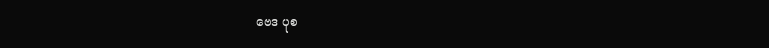ဗေဒ ပုစ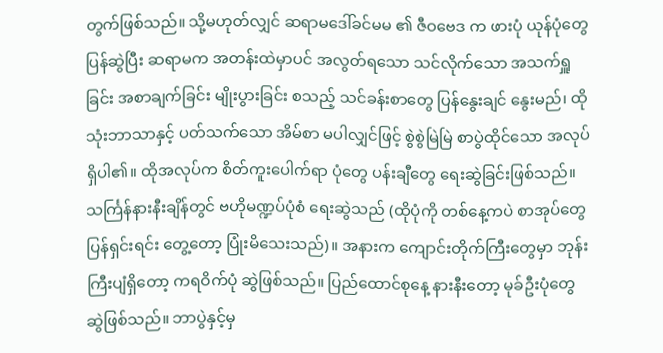တွက်ဖြစ်သည်။ သို့မဟုတ်လျှင် ဆရာမဒေါ်ခင်မမ ၏ ဇီဝဗေဒ က ဖားပုံ ယုန်ပုံတွေ ပြန်ဆွဲပြီး ဆရာမက အတန်းထဲမှာပင် အလွတ်ရသော သင်လိုက်သော အသက်ရှူခြင်း အစာချက်ခြင်း မျိုးပွားခြင်း စသည့် သင်ခန်းစာတွေ ပြန်နွေးချင် နွေးမည်၊ ထို သုံးဘာသာနှင့် ပတ်သက်သော အိမ်စာ မပါလျှင်ဖြင့် စွဲစွဲမြဲမြဲ စာပွဲထိုင်သော အလုပ်ရှိပါ၏။ ထိုအလုပ်က စိတ်ကူးပေါက်ရာ ပုံတွေ ပန်းချီတွေ ရေးဆွဲခြင်းဖြစ်သည်။ သင်္ကြန်နားနီးချိန်တွင် ဗဟိုမဏ္ဍပ်ပုံစံ ရေးဆွဲသည် (ထိုပုံကို တစ်နေ့ကပဲ စာအုပ်တွေ ပြန်ရှင်းရင်း တွေ့တော့ ပြုံးမိသေးသည်)။ အနားက ကျောင်းတိုက်ကြီးတွေမှာ ဘုန်းကြီးပျံရှိတော့ ကရဝိက်ပုံ ဆွဲဖြစ်သည်။ ပြည်ထောင်စုနေ့ နားနီးတော့ မုခ်ဦးပုံတွေ ဆွဲဖြစ်သည်။ ဘာပွဲနှင့်မှ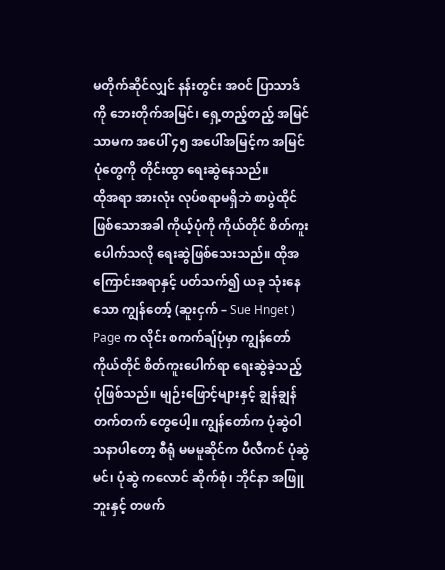မတိုက်ဆိုင်လျှင် နန်းတွင်း အဝင် ပြာသာဒ်ကို ဘေးတိုက်အမြင်၊ ရှေ့တည့်တည့် အမြင်သာမက အပေါ် ၄၅ အပေါ်အမြင့်က အမြင်ပုံတွေကို တိုင်းထွာ ရေးဆွဲနေသည်။
ထိုအရာ အားလုံး လုပ်စရာမရှိဘဲ စာပွဲထိုင်ဖြစ်သောအခါ ကိုယ့်ပုံကို ကိုယ်တိုင် စိတ်ကူးပေါက်သလို ရေးဆွဲဖြစ်သေးသည်။ ထိုအကြောင်းအရာနှင့် ပတ်သက်၍ ယခု သုံးနေသော ကျွန်တော့် (ဆူးငှက် – Sue Hnget ) Page က လိုင်း စကက်ချ်ပုံမှာ ကျွန်တော်ကိုယ်တိုင် စိတ်ကူးပေါက်ရာ ရေးဆွဲခဲ့သည့် ပုံဖြစ်သည်။ မျဉ်းဖြောင့်များနှင့် ချွန်ချွန်တက်တက် တွေပေါ့။ ကျွန်တော်က ပုံဆွဲဝါသနာပါတော့ စီရုံ မမမူဆိုင်က ပီလီကင် ပုံဆွဲမင်၊ ပုံဆွဲ ကလောင် ဆိုက်စုံ၊ ဘိုင်နာ အဖြူဘူးနှင့် တဖက်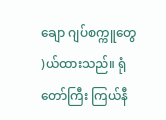ချော ဂျပ်စက္ကူတွေ )ယ်ထားသည်။ ရုံတော်ကြီး ကြယ်နီ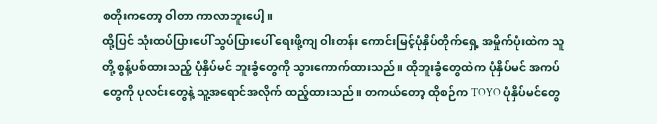စတိုးကတော့ ဝါတာ ကာလာဘူးပေါ့။
ထို့ပြင် သုံးထပ်ပြားပေါ် သွပ်ပြားပေါ် ရေးဖို့ကျ ဝါးတန်း ကောင်းမြင့်ပုံနှိပ်တိုက်ရှေ့ အမှိုက်ပုံးထဲက သူတို့ စွန့်ပစ်ထားသည့် ပုံနှိပ်မင် ဘူးခွံတွေကို သွားကောက်ထားသည်။ ထိုဘူးခွံတွေထဲက ပုံနှိပ်မင် အကပ်တွေကို ပုလင်းတွေနဲ့ သူ့အရောင်အလိုက် ထည့်ထားသည်။ တကယ်တော့ ထိုစဉ်က TOYO ပုံနှိပ်မင်တွေ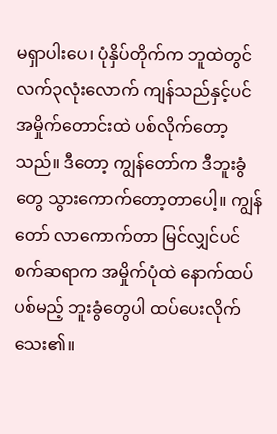မရှာပါးပေ၊ ပုံနှိပ်တိုက်က ဘူထဲတွင် လက်၃လုံးလောက် ကျန်သည်နှင့်ပင် အမှိုက်တောင်းထဲ ပစ်လိုက်တော့သည်။ ဒီတော့ ကျွန်တော်က ဒီဘူးခွံတွေ သွားကောက်တော့တာပေါ့။ ကျွန်တော် လာကောက်တာ မြင်လျှင်ပင် စက်ဆရာက အမှိုက်ပုံထဲ နောက်ထပ်ပစ်မည့် ဘူးခွံတွေပါ ထပ်ပေးလိုက်သေး၏။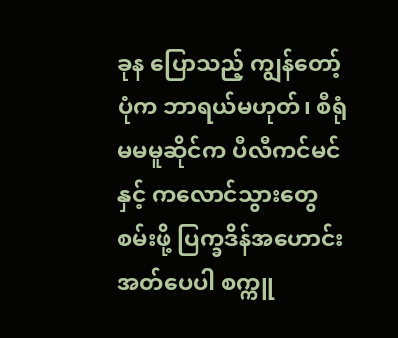ခုန ပြောသည့် ကျွန်တော့်ပုံက ဘာရယ်မဟုတ်၊ စီရုံ မမမူဆိုင်က ပီလီကင်မင်နှင့် ကလောင်သွားတွေ စမ်းဖို့ ပြက္ခဒိန်အဟောင်း အတ်ပေပါ စက္ကူ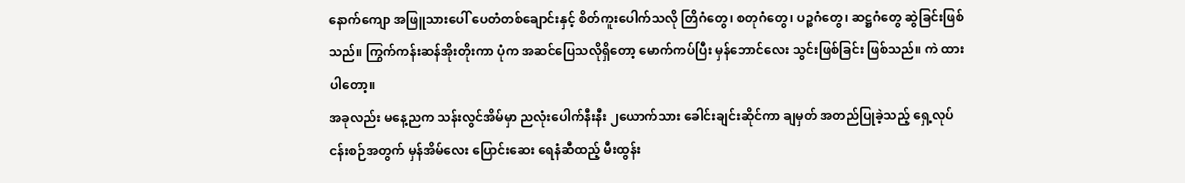နောက်ကျော အဖြူသားပေါ် ပေတံတစ်ချောင်းနှင့် စိတ်ကူးပေါက်သလို တြိဂံတွေ၊ စတုဂံတွေ၊ ပဉ္စဂံတွေ၊ ဆဋ္ဌဂံတွေ ဆွဲခြင်းဖြစ်သည်။ ကြွက်ကန်းဆန်အိုးတိုးကာ ပုံက အဆင်ပြေသလိုရှိတော့ မောက်ကပ်ပြီး မှန်ဘောင်လေး သွင်းဖြစ်ခြင်း ဖြစ်သည်။ ကဲ ထားပါတော့။
အခုလည်း မနေ့ညက သန်းလွင်အိမ်မှာ ညလုံးပေါက်နီးနီး ၂ယောက်သား ခေါင်းချင်းဆိုင်ကာ ချမှတ် အတည်ပြုခဲ့သည့် ရှေ့လုပ်ငန်းစဉ်အတွက် မှန်အိမ်လေး ပြောင်းဆေး ရေနံဆီထည့် မီးထွန်း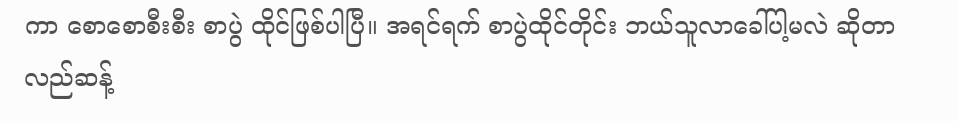ကာ စောစောစီးစီး စာပွဲ ထိုင်ဖြစ်ပါပြီ။ အရင်ရက် စာပွဲထိုင်တိုင်း ဘယ်သူလာခေါ်ပါ့မလဲ ဆိုတာ လည်ဆန့်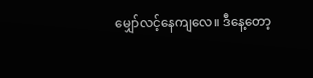မျှော်လင့်နေကျလေ။ ဒီနေ့တော့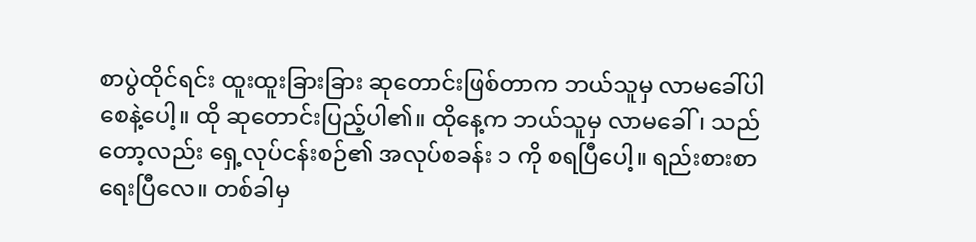စာပွဲထိုင်ရင်း ထူးထူးခြားခြား ဆုတောင်းဖြစ်တာက ဘယ်သူမှ လာမခေါ်ပါစေနဲ့ပေါ့။ ထို ဆုတောင်းပြည့်ပါ၏။ ထိုနေ့က ဘယ်သူမှ လာမခေါ်၊ သည်တော့လည်း ရှေ့လုပ်ငန်းစဉ်၏ အလုပ်စခန်း ၁ ကို စရပြီပေါ့။ ရည်းစားစာ ရေးပြီလေ။ တစ်ခါမှ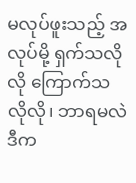မလုပ်ဖူးသည့် အလုပ်မို့ ရှက်သလိုလို ကြောက်သလိုလို၊ ဘာရမလဲ ဒီက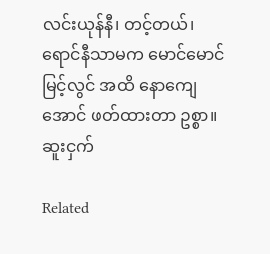လင်းယုန်နီ၊ တင့်တယ်၊ ရောင်နီသာမက မောင်မောင်မြင့်လွင် အထိ နောကျေအောင် ဖတ်ထားတာ ဥစ္စာ။
ဆူးငှက်

Related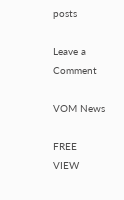posts

Leave a Comment

VOM News

FREE
VIEW